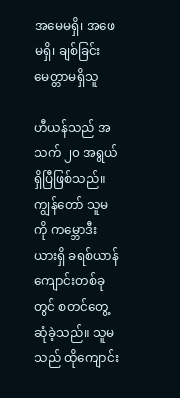အမေမရှိ၊ အဖေမရှိ၊ ချစ်ခြင်းမေတ္တာမရှိသူ

ဟီယန်သည် အသက် ၂၀ အရွယ်ရှိပြီဖြစ်သည်။ ကျွန်တော် သူမကို ကမ္ဘောဒီးယားရှိ ခရစ်ယာန်ကျောင်းတစ်ခုတွင် စတင်တွေ့ဆုံခဲ့သည်။ သူမသည် ထိုကျောင်း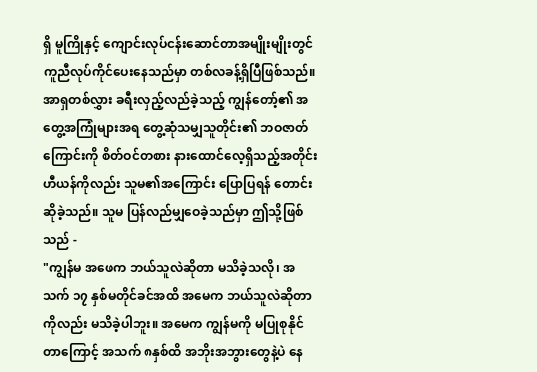ရှိ မူကြိုနှင့် ကျောင်းလုပ်ငန်းဆောင်တာအမျိုးမျိုးတွင် ကူညီလုပ်ကိုင်ပေးနေသည်မှာ တစ်လခန့်ရှိပြီဖြစ်သည်။ အာရှတစ်လွှား ခရီးလှည့်လည်ခဲ့သည့် ကျွန်တော့်၏ အတွေ့အကြုံများအရ တွေ့ဆုံသမျှသူတိုင်း၏ ဘဝဇာတ်ကြောင်းကို စိတ်ဝင်တစား နားထောင်လေ့ရှိသည့်အတိုင်း ဟီယန်ကိုလည်း သူမ၏အကြောင်း ပြောပြရန် တောင်းဆိုခဲ့သည်။ သူမ ပြန်လည်မျှဝေခဲ့သည်မှာ ဤသို့ဖြစ်သည် -
"ကျွန်မ အဖေက ဘယ်သူလဲဆိုတာ မသိခဲ့သလို၊ အသက် ၁၇ နှစ်မတိုင်ခင်အထိ အမေက ဘယ်သူလဲဆိုတာကိုလည်း မသိခဲ့ပါဘူး။ အမေက ကျွန်မကို မပြုစုနိုင်တာကြောင့် အသက် ၈နှစ်ထိ အဘိုးအဘွားတွေနဲ့ပဲ နေ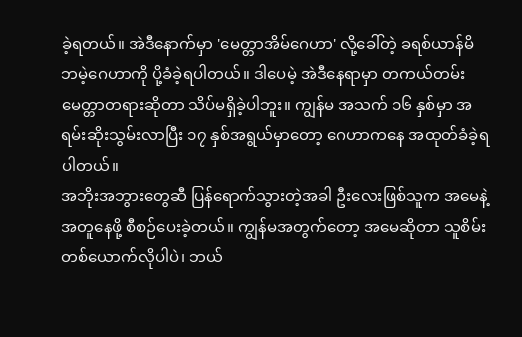ခဲ့ရတယ်။ အဲဒီနောက်မှာ 'မေတ္တာအိမ်ဂေဟာ' လို့ခေါ်တဲ့ ခရစ်ယာန်မိဘမဲ့ဂေဟာကို ပို့ခံခဲ့ရပါတယ်။ ဒါပေမဲ့ အဲဒီနေရာမှာ တကယ်တမ်း မေတ္တာတရားဆိုတာ သိပ်မရှိခဲ့ပါဘူး။ ကျွန်မ အသက် ၁၆ နှစ်မှာ အရမ်းဆိုးသွမ်းလာပြီး ၁၇ နှစ်အရွယ်မှာတော့ ဂေဟာကနေ အထုတ်ခံခဲ့ရပါတယ်။
အဘိုးအဘွားတွေဆီ ပြန်ရောက်သွားတဲ့အခါ ဦးလေးဖြစ်သူက အမေနဲ့အတူနေဖို့ စီစဉ်ပေးခဲ့တယ်။ ကျွန်မအတွက်တော့ အမေဆိုတာ သူစိမ်းတစ်ယောက်လိုပါပဲ၊ ဘယ်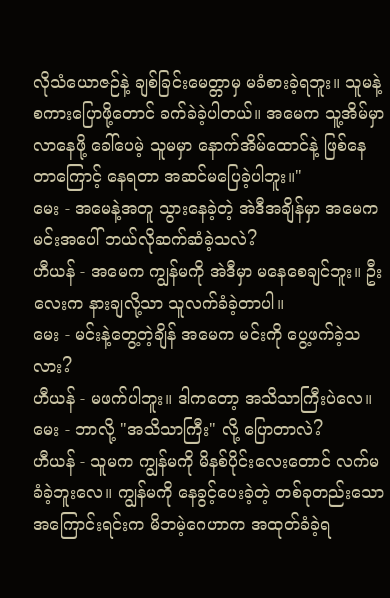လိုသံယောဇဉ်နဲ့ ချစ်ခြင်းမေတ္တာမှ မခံစားခဲ့ရဘူး။ သူမနဲ့ စကားပြောဖို့တောင် ခက်ခဲခဲ့ပါတယ်။ အမေက သူ့အိမ်မှာလာနေဖို့ ခေါ်ပေမဲ့ သူမမှာ နောက်အိမ်ထောင်နဲ့ ဖြစ်နေတာကြောင့် နေရတာ အဆင်မပြေခဲ့ပါဘူး။"
မေး - အမေနဲ့အတူ သွားနေခဲ့တဲ့ အဲဒီအချိန်မှာ အမေက မင်းအပေါ် ဘယ်လိုဆက်ဆံခဲ့သလဲ?
ဟီယန် - အမေက ကျွန်မကို အဲဒီမှာ မနေစေချင်ဘူး။ ဦးလေးက နားချလို့သာ သူလက်ခံခဲ့တာပါ။
မေး - မင်းနဲ့တွေ့တဲ့ချိန် အမေက မင်းကို ပွေ့ဖက်ခဲ့သလား?
ဟီယန် - မဖက်ပါဘူး။ ဒါကတော့ အသိသာကြီးပဲလေ။
မေး - ဘာလို့ "အသိသာကြီး" လို့ ပြောတာလဲ?
ဟီယန် - သူမက ကျွန်မကို မိနစ်ပိုင်းလေးတောင် လက်မခံခဲ့ဘူးလေ။ ကျွန်မကို နေခွင့်ပေးခဲ့တဲ့ တစ်ခုတည်းသော အကြောင်းရင်းက မိဘမဲ့ဂေဟာက အထုတ်ခံခဲ့ရ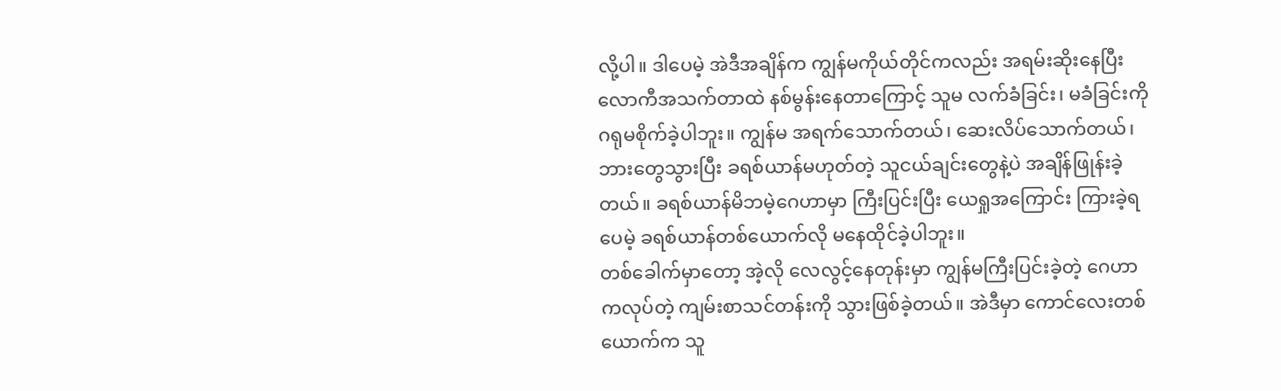လို့ပါ။ ဒါပေမဲ့ အဲဒီအချိန်က ကျွန်မကိုယ်တိုင်ကလည်း အရမ်းဆိုးနေပြီး လောကီအသက်တာထဲ နစ်မွန်းနေတာကြောင့် သူမ လက်ခံခြင်း၊ မခံခြင်းကို ဂရုမစိုက်ခဲ့ပါဘူး။ ကျွန်မ အရက်သောက်တယ်၊ ဆေးလိပ်သောက်တယ်၊ ဘားတွေသွားပြီး ခရစ်ယာန်မဟုတ်တဲ့ သူငယ်ချင်းတွေနဲ့ပဲ အချိန်ဖြုန်းခဲ့တယ်။ ခရစ်ယာန်မိဘမဲ့ဂေဟာမှာ ကြီးပြင်းပြီး ယေရှုအကြောင်း ကြားခဲ့ရပေမဲ့ ခရစ်ယာန်တစ်ယောက်လို မနေထိုင်ခဲ့ပါဘူး။
တစ်ခေါက်မှာတော့ အဲ့လို လေလွင့်နေတုန်းမှာ ကျွန်မကြီးပြင်းခဲ့တဲ့ ဂေဟာကလုပ်တဲ့ ကျမ်းစာသင်တန်းကို သွားဖြစ်ခဲ့တယ်။ အဲဒီမှာ ကောင်လေးတစ်ယောက်က သူ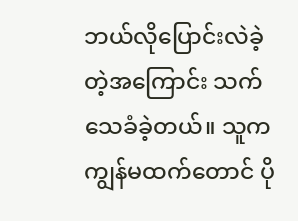ဘယ်လိုပြောင်းလဲခဲ့တဲ့အကြောင်း သက်သေခံခဲ့တယ်။ သူက ကျွန်မထက်တောင် ပို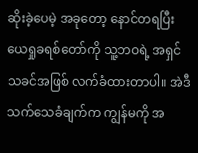ဆိုးခဲ့ပေမဲ့ အခုတော့ နောင်တရပြီး ယေရှုခရစ်တော်ကို သူ့ဘဝရဲ့ အရှင်သခင်အဖြစ် လက်ခံထားတာပါ။ အဲဒီသက်သေခံချက်က ကျွန်မကို အ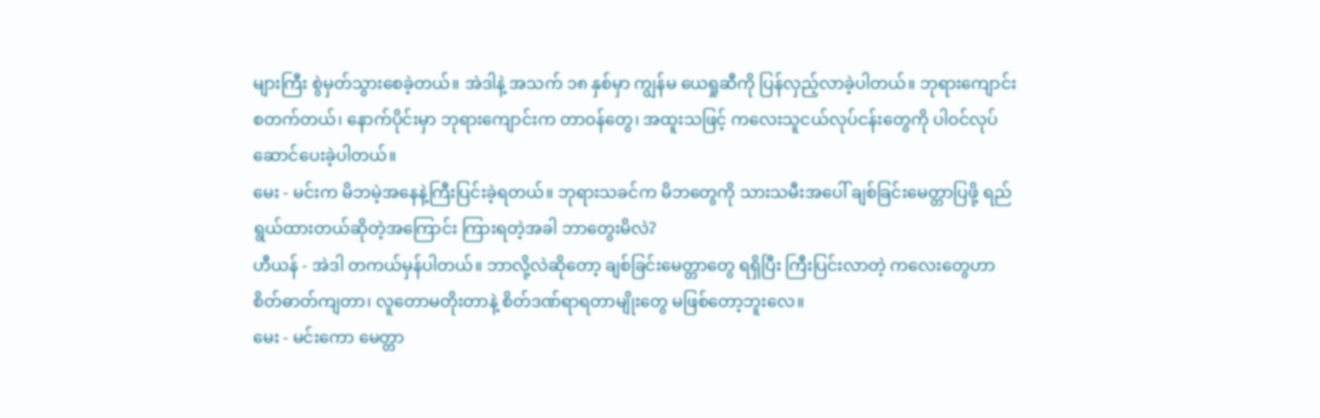များကြီး စွဲမှတ်သွားစေခဲ့တယ်။ အဲဒါနဲ့ အသက် ၁၈ နှစ်မှာ ကျွန်မ ယေရှုဆီကို ပြန်လှည့်လာခဲ့ပါတယ်။ ဘုရားကျောင်းစတက်တယ်၊ နောက်ပိုင်းမှာ ဘုရားကျောင်းက တာဝန်တွေ၊ အထူးသဖြင့် ကလေးသူငယ်လုပ်ငန်းတွေကို ပါဝင်လုပ်ဆောင်ပေးခဲ့ပါတယ်။
မေး - မင်းက မိဘမဲ့အနေနဲ့ကြီးပြင်းခဲ့ရတယ်။ ဘုရားသခင်က မိဘတွေကို သားသမီးအပေါ် ချစ်ခြင်းမေတ္တာပြဖို့ ရည်ရွယ်ထားတယ်ဆိုတဲ့အကြောင်း ကြားရတဲ့အခါ ဘာတွေးမိလဲ?
ဟီယန် - အဲဒါ တကယ်မှန်ပါတယ်။ ဘာလို့လဲဆိုတော့ ချစ်ခြင်းမေတ္တာတွေ ရရှိပြီး ကြီးပြင်းလာတဲ့ ကလေးတွေဟာ စိတ်ဓာတ်ကျတာ၊ လူတောမတိုးတာနဲ့ စိတ်ဒဏ်ရာရတာမျိုးတွေ မဖြစ်တော့ဘူးလေ။
မေး - မင်းကော မေတ္တာ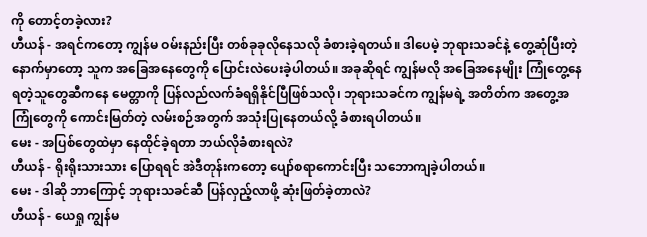ကို တောင့်တခဲ့လား?
ဟီယန် - အရင်ကတော့ ကျွန်မ ဝမ်းနည်းပြီး တစ်ခုခုလိုနေသလို ခံစားခဲ့ရတယ်။ ဒါပေမဲ့ ဘုရားသခင်နဲ့ တွေ့ဆုံပြီးတဲ့နောက်မှာတော့ သူက အခြေအနေတွေကို ပြောင်းလဲပေးခဲ့ပါတယ်။ အခုဆိုရင် ကျွန်မလို အခြေအနေမျိုး ကြုံတွေ့နေရတဲ့သူတွေဆီကနေ မေတ္တာကို ပြန်လည်လက်ခံရရှိနိုင်ပြီဖြစ်သလို၊ ဘုရားသခင်က ကျွန်မရဲ့ အတိတ်က အတွေ့အကြုံတွေကို ကောင်းမြတ်တဲ့ လမ်းစဉ်အတွက် အသုံးပြုနေတယ်လို့ ခံစားရပါတယ်။
မေး - အပြစ်တွေထဲမှာ နေထိုင်ခဲ့ရတာ ဘယ်လိုခံစားရလဲ?
ဟီယန် - ရိုးရိုးသားသား ပြောရရင် အဲဒီတုန်းကတော့ ပျော်စရာကောင်းပြီး သဘောကျခဲ့ပါတယ်။
မေး - ဒါဆို ဘာကြောင့် ဘုရားသခင်ဆီ ပြန်လှည့်လာဖို့ ဆုံးဖြတ်ခဲ့တာလဲ?
ဟီယန် - ယေရှု ကျွန်မ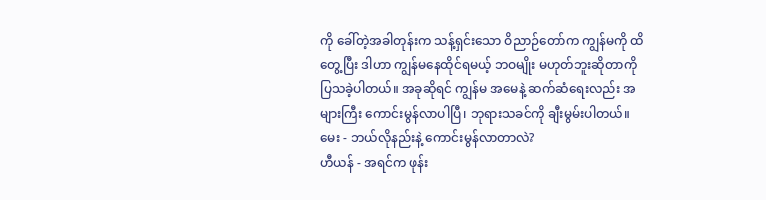ကို ခေါ်တဲ့အခါတုန်းက သန့်ရှင်းသော ဝိညာဉ်တော်က ကျွန်မကို ထိတွေ့ပြီး ဒါဟာ ကျွန်မနေထိုင်ရမယ့် ဘဝမျိုး မဟုတ်ဘူးဆိုတာကို ပြသခဲ့ပါတယ်။ အခုဆိုရင် ကျွန်မ အမေနဲ့ ဆက်ဆံရေးလည်း အများကြီး ကောင်းမွန်လာပါပြီ၊ ဘုရားသခင်ကို ချီးမွမ်းပါတယ်။
မေး - ဘယ်လိုနည်းနဲ့ ကောင်းမွန်လာတာလဲ?
ဟီယန် - အရင်က ဖုန်း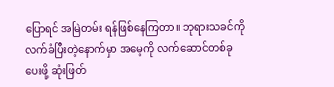ပြောရင် အမြဲတမ်း ရန်ဖြစ်နေကြတာ။ ဘုရားသခင်ကို လက်ခံပြီးတဲ့နောက်မှာ အမေ့ကို လက်ဆောင်တစ်ခု ပေးဖို့ ဆုံးဖြတ်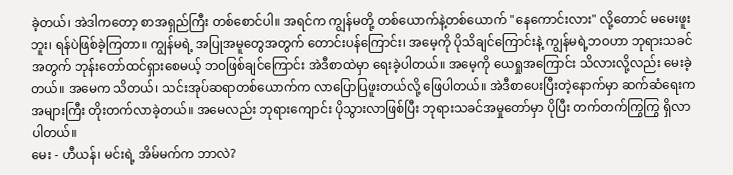ခဲ့တယ်၊ အဲဒါကတော့ စာအရှည်ကြီး တစ်စောင်ပါ။ အရင်က ကျွန်မတို့ တစ်ယောက်နဲ့တစ်ယောက် "နေကောင်းလား" လို့တောင် မမေးဖူးဘူး၊ ရန်ပဲဖြစ်ခဲ့ကြတာ။ ကျွန်မရဲ့ အပြုအမူတွေအတွက် တောင်းပန်ကြောင်း၊ အမေ့ကို ပိုသိချင်ကြောင်းနဲ့ ကျွန်မရဲ့ဘဝဟာ ဘုရားသခင်အတွက် ဘုန်းတော်ထင်ရှားစေမယ့် ဘဝဖြစ်ချင်ကြောင်း အဲဒီစာထဲမှာ ရေးခဲ့ပါတယ်။ အမေ့ကို ယေရှုအကြောင်း သိလားလို့လည်း မေးခဲ့တယ်။ အမေက သိတယ်၊ သင်းအုပ်ဆရာတစ်ယောက်က လာပြောပြဖူးတယ်လို့ ဖြေပါတယ်။ အဲဒီစာပေးပြီးတဲ့နောက်မှာ ဆက်ဆံရေးက အများကြီး တိုးတက်လာခဲ့တယ်။ အမေလည်း ဘုရားကျောင်း ပိုသွားလာဖြစ်ပြီး ဘုရားသခင်အမှုတော်မှာ ပိုပြီး တက်တက်ကြွကြွ ရှိလာပါတယ်။
မေး - ဟီယန်၊ မင်းရဲ့ အိမ်မက်က ဘာလဲ?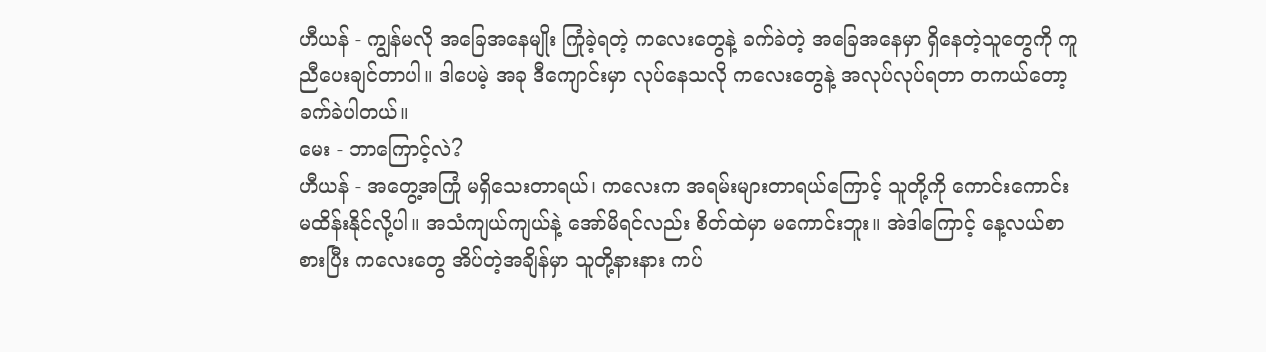ဟီယန် - ကျွန်မလို အခြေအနေမျိုး ကြုံခဲ့ရတဲ့ ကလေးတွေနဲ့ ခက်ခဲတဲ့ အခြေအနေမှာ ရှိနေတဲ့သူတွေကို ကူညီပေးချင်တာပါ။ ဒါပေမဲ့ အခု ဒီကျောင်းမှာ လုပ်နေသလို ကလေးတွေနဲ့ အလုပ်လုပ်ရတာ တကယ်တော့ ခက်ခဲပါတယ်။
မေး - ဘာကြောင့်လဲ?
ဟီယန် - အတွေ့အကြုံ မရှိသေးတာရယ်၊ ကလေးက အရမ်းများတာရယ်ကြောင့် သူတို့ကို ကောင်းကောင်း မထိန်းနိုင်လို့ပါ။ အသံကျယ်ကျယ်နဲ့ အော်မိရင်လည်း စိတ်ထဲမှာ မကောင်းဘူး။ အဲဒါကြောင့် နေ့လယ်စာစားပြီး ကလေးတွေ အိပ်တဲ့အချိန်မှာ သူတို့နားနား ကပ်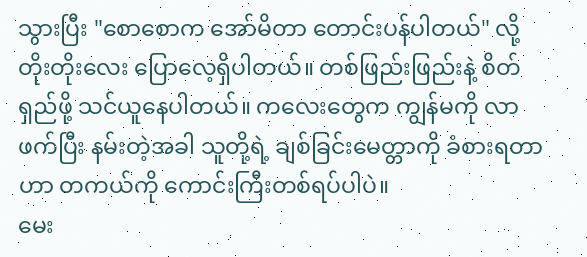သွားပြီး "စောစောက အော်မိတာ တောင်းပန်ပါတယ်" လို့ တိုးတိုးလေး ပြောလေ့ရှိပါတယ်။ တစ်ဖြည်းဖြည်းနဲ့ စိတ်ရှည်ဖို့ သင်ယူနေပါတယ်။ ကလေးတွေက ကျွန်မကို လာဖက်ပြီး နမ်းတဲ့အခါ သူတို့ရဲ့ ချစ်ခြင်းမေတ္တာကို ခံစားရတာဟာ တကယ်ကို ကောင်းကြီးတစ်ရပ်ပါပဲ။
မေး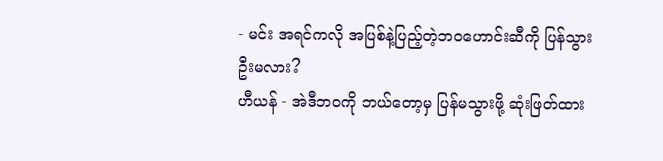- မင်း အရင်ကလို အပြစ်နဲ့ပြည့်တဲ့ဘဝဟောင်းဆီကို ပြန်သွားဦးမလား?
ဟီယန် - အဲဒီဘဝကို ဘယ်တော့မှ ပြန်မသွားဖို့ ဆုံးဖြတ်ထား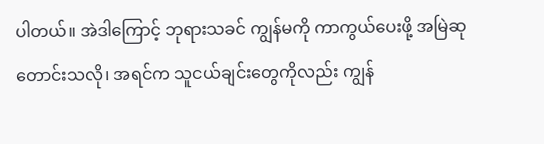ပါတယ်။ အဲဒါကြောင့် ဘုရားသခင် ကျွန်မကို ကာကွယ်ပေးဖို့ အမြဲဆုတောင်းသလို၊ အရင်က သူငယ်ချင်းတွေကိုလည်း ကျွန်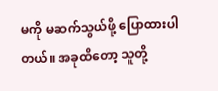မကို မဆက်သွယ်ဖို့ ပြောထားပါတယ်။ အခုထိတော့ သူတို့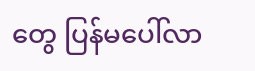တွေ ပြန်မပေါ်လာ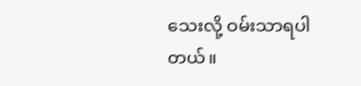သေးလို့ ဝမ်းသာရပါတယ်။